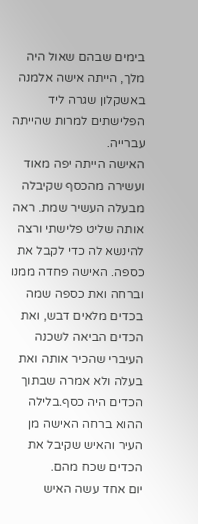בימים שבהם שאול היה מלך, הייתה אישה אלמנה באשקלון שגרה ליד הפלישתים למרות שהייתה עברייה.
האישה הייתה יפה מאוד ועשירה מהכסף שקיבלה מבעלה העשיר שמת. ראה אותה שליט פלישתי ורצה להינשא לה כדי לקבל את כספה. האישה פחדה ממנו וברחה ואת כספה שמה בכדים מלאים דבש, ואת הכדים הביאה לשכנה העיברי שהכיר אותה ואת בעלה ולא אמרה שבתוך הכדים היה כסף.בלילה ההוא ברחה האישה מן העיר והאיש שקיבל את הכדים שכח מהם.
יום אחד עשה האיש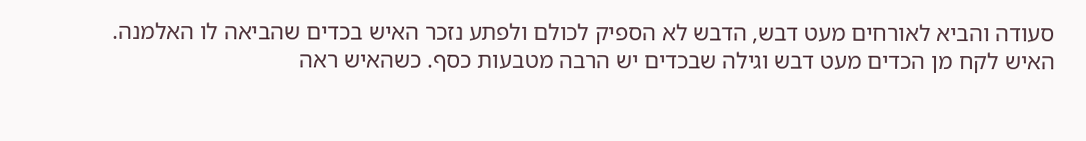סעודה והביא לאורחים מעט דבש, הדבש לא הספיק לכולם ולפתע נזכר האיש בכדים שהביאה לו האלמנה.
האיש לקח מן הכדים מעט דבש וגילה שבכדים יש הרבה מטבעות כסף. כשהאיש ראה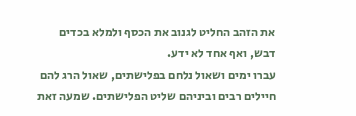את הזהב החליט לגנוב את הכסף ולמלא בכדים דבש, ואף אחד לא ידע.
עברו ימים ושאול נלחם בפלישתים, שאול הרג להם חיילים רבים וביניהם שליט הפלישתים. שמעה זאת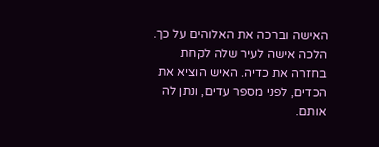האישה וברכה את האלוהים על כך. הלכה אישה לעיר שלה לקחת בחזרה את כדיה. האיש הוציא את הכדים, לפני מספר עדים, ונתן לה אותם.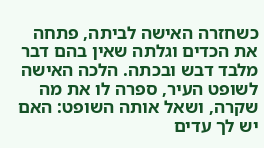כשחזרה האישה לביתה, פתחה את הכדים וגלתה שאין בהם דבר מלבד דבש ובכתה. הלכה האישה לשופט העיר, ספרה לו את מה שקרה, ושאל אותה השופט: האם יש לך עדים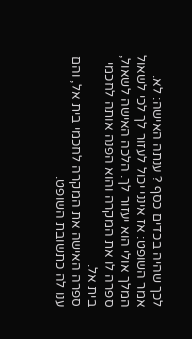לכך שהיה בכדים כסף ? ענתה האישה: לא. אמר השופט: אז אינני יכול לעזור לך לכי לשאול המלך אולי הוא יעזור לך. הלכה האישה לשאול, ספרה לו את המקרה והוא הפנה אותה לחכמי בית אל.
ספרה האישה את המקרה לחכמי בית אל, והם ענו לה כתשובת השופט.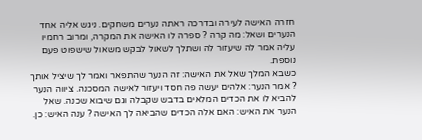חזרה האישה לעירה ובדרכה ראתה נערים משחקים. ניגש אליה אחד הנערים ושאל: מה קרה ? ספרה לו האישה את המקרה, ומרוב רחמיו עליה אמר לה שיעזור לה ושתלך לשאול לבקש משאול שישפוט פעם נוספת.
כשבא המלך שאל את האישה: זה הנער שהתפאר ואמר לך שיציל אותך ? אמר הנער: אלהים יעשה פה חסד ויעזור לאישה המסכנה. ציווה הנער להביא לו את הכדים המלאים בדבש שקבלה וגם שיבוא שכנה. שאל הנער את האיש: האם אלה הכדים שהביאה לך האישה ? ענה האיש: כן.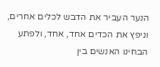הנער העביר את הדבש לכלים אחרים, וניפץ את הכדים אחד, אחד, ולפתע הבחינו האנשים בין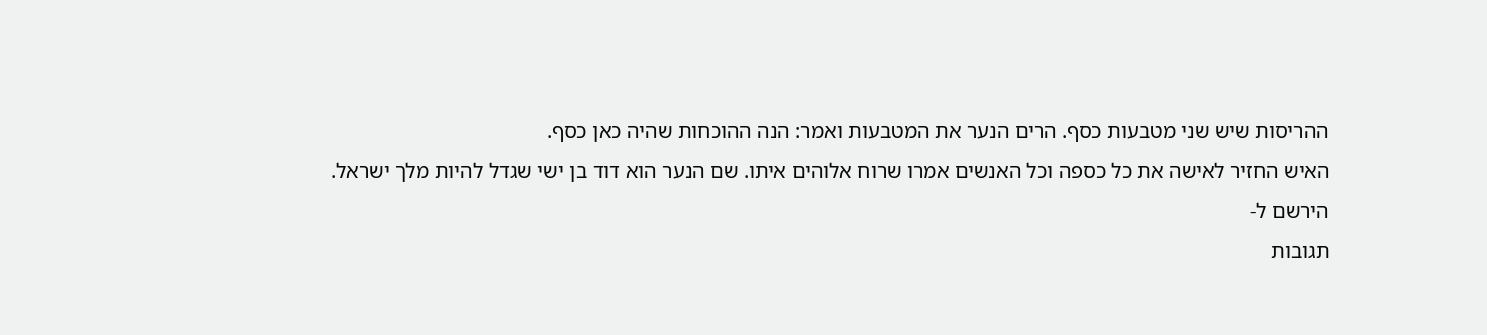ההריסות שיש שני מטבעות כסף. הרים הנער את המטבעות ואמר: הנה ההוכחות שהיה כאן כסף.
האיש החזיר לאישה את כל כספה וכל האנשים אמרו שרוח אלוהים איתו. שם הנער הוא דוד בן ישי שגדל להיות מלך ישראל.
הירשם ל-
תגובות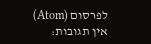לפרסום (Atom)
אין תגובות: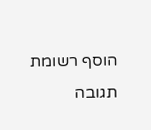הוסף רשומת תגובה